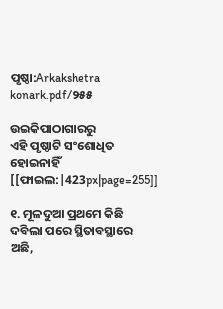ପୃଷ୍ଠା:Arkakshetra konark.pdf/୨୫୫

ଉଇକିପାଠାଗାର‌ରୁ
ଏହି ପୃଷ୍ଠାଟି ସଂଶୋଧିତ ହୋଇନାହିଁ
[[ଫାଇଲ:|423px|page=255]]

୧. ମୂଳଦୁଆ ପ୍ରଥମେ କିଛି ଦବିଲା ପରେ ସ୍ଥିତାବସ୍ଥାରେ ଅଛି,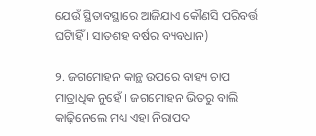ଯେଉଁ ସ୍ଥିତାବସ୍ଥାରେ ଆଜିଯାଏ କୌଣସି ପରିବର୍ତ୍ତ ଘଟିାହିଁ । ସାତଶହ ବର୍ଷର ବ୍ୟବଧାନ)

୨. ଜଗମୋହନ କାନ୍ଥ ଉପରେ ବାହ୍ୟ ଚାପ ମାତ୍ରାଧିକ ନୁହେଁ । ଜଗମୋହନ ଭିତରୁ ବାଲି କାଢ଼ିନେଲେ ମଧ୍ୟ ଏହା ନିରାପଦ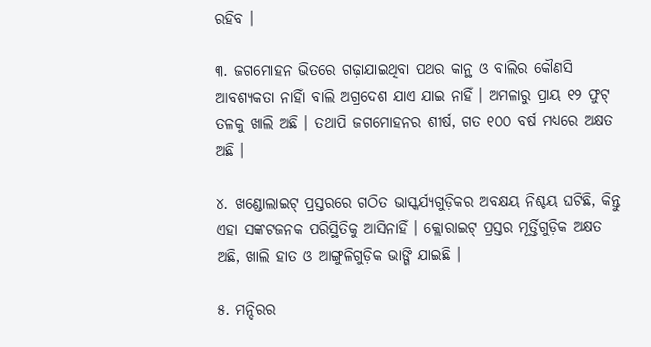ରହିବ ।

୩. ଜଗମୋହନ ଭିତରେ ଗଢ଼ାଯାଇଥିବା ପଥର କାନ୍ଥ ଓ ବାଲିର କୌଣସି ଆବଶ୍ୟକତା ନାହିାଁ ବାଲି ଅଗ୍ରଦେଶ ଯାଏ ଯାଇ ନାହିଁ । ଅମଳାରୁ ପ୍ରାୟ ୧୨ ଫୁଟ୍‍ ତଳକୁ ଖାଲି ଅଛି । ତଥାପି ଜଗମୋହନର ଶୀର୍ଷ, ଗତ ୧୦୦ ବର୍ଷ ମଧ୍ୟରେ ଅକ୍ଷତ ଅଛି ।

୪. ଖଣ୍ଡୋଲାଇଟ୍‍ ପ୍ରସ୍ତରରେ ଗଠିତ ଭାସ୍କର୍ଯ୍ୟଗୁଡ଼ିକର ଅବକ୍ଷୟ ନିଶ୍ଚୟ ଘଟିଛି, କିନ୍ତୁ ଏହା ସଙ୍କଟଜନକ ପରିସ୍ଥିତିକୁ ଆସିନାହିଁ । କ୍ଲୋରାଇଟ୍‍ ପ୍ରସ୍ତର ମୂର୍ତ୍ତିଗୁଡ଼ିକ ଅକ୍ଷତ ଅଛି, ଖାଲି ହାତ ଓ ଆଙ୍ଗୁଳିଗୁଡ଼ିକ ଭାଙ୍ଗି ଯାଇଛି ।

୫. ମନ୍ଦିରର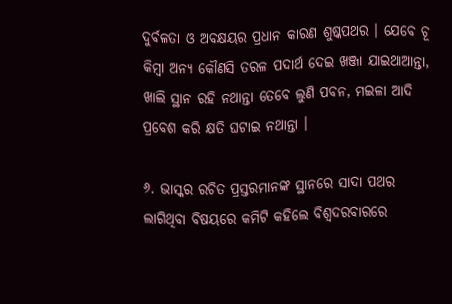ଦୁର୍ବଳତା ଓ ଅବକ୍ଷୟର ପ୍ରଧାନ କାରଣ ଶୁଷ୍କପଥର । ଯେବେ ଚୂ କିମ୍ବା ଅନ୍ୟ କୌଣସି ତରଳ ପଦାର୍ଥ ଦେଇ ଖଞ୍ଜା ଯାଇଥାଆନ୍ତା, ଖାଲି ସ୍ଥାନ ରହି ନଥାନ୍ତା ତେବେ ଲୁଣି ପବନ, ମଇଳା ଆଦି ପ୍ରବେଶ କରି କ୍ଷତି ଘଟାଇ ନଥାନ୍ତା ।

୬. ଭାସ୍କର ରଚିତ ପ୍ରସ୍ତରମାନଙ୍କ ସ୍ଥାନରେ ସାଦା ପଥର ଲାଗିଥିବା ବିଷୟରେ କମିଟି କହିଲେ ବିଶ୍ୱଦରବାରରେ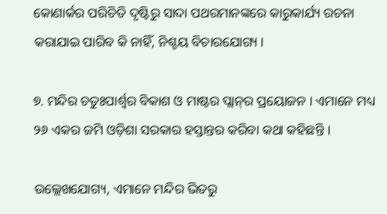କୋଣାର୍କର ପରିଚିତି ଦୃଷ୍ଟିରୁ ସାଦା ପଥରମାନଙ୍କରେ କାରୁକାର୍ଯ୍ୟ ରଚନା କରାଯାଇ ପାରିବ କି ନାହିଁ, ନିଶ୍ଚୟ ବିଚାରଯୋଗ୍ୟ ।

୭. ମନ୍ଦିର ଚତୁଃପାର୍ଶ୍ୱର ବିକାଶ ଓ ମାଷ୍ଟର ପ୍ଲାନ୍‍ର ପ୍ରୟୋଜନ । ଏମାନେ ମଧ୍ୟ ୨୬ ଏକର ଜମି ଓଡ଼ିଶା ସରକାର ହସ୍ତାନ୍ତର କରିବା କଥା କହିଛନ୍ତି ।

ଉଲ୍ଲେଖଯୋଗ୍ୟ, ଏମାନେ ମନ୍ଦିର ଭିତରୁ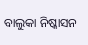ବାଲୁକା ନିଷ୍କାସନ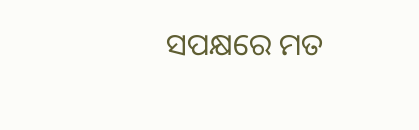ସପକ୍ଷରେ ମତ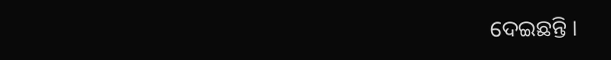ଦେଇଛନ୍ତି ।